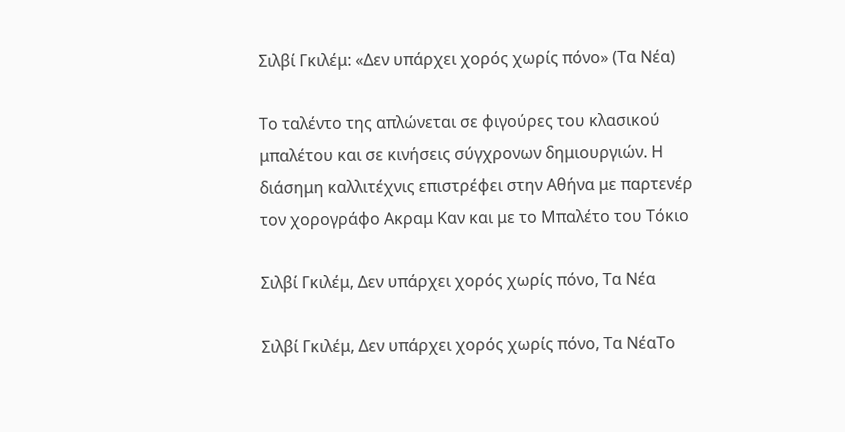Σιλβί Γκιλέμ: «Δεν υπάρχει χορός χωρίς πόνο» (Τα Νέα)

Το ταλέντο της απλώνεται σε φιγούρες του κλασικού μπαλέτου και σε κινήσεις σύγχρονων δημιουργιών. Η διάσημη καλλιτέχνις επιστρέφει στην Αθήνα με παρτενέρ τον χορογράφο Ακραμ Καν και με το Μπαλέτο του Τόκιο

Σιλβί Γκιλέμ, Δεν υπάρχει χορός χωρίς πόνο, Τα Νέα

Σιλβί Γκιλέμ, Δεν υπάρχει χορός χωρίς πόνο, Τα ΝέαΤο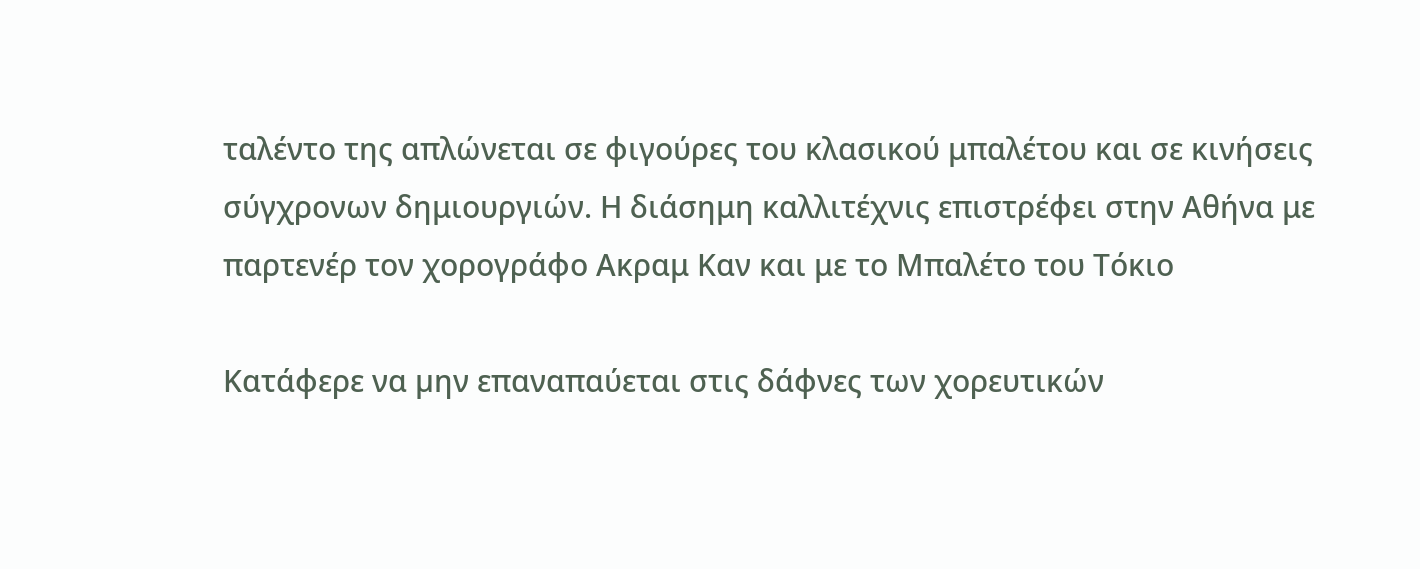ταλέντο της απλώνεται σε φιγούρες του κλασικού μπαλέτου και σε κινήσεις σύγχρονων δημιουργιών. Η διάσημη καλλιτέχνις επιστρέφει στην Αθήνα με παρτενέρ τον χορογράφο Ακραμ Καν και με το Μπαλέτο του Τόκιο

Κατάφερε να µην επαναπαύεται στις δάφνες των χορευτικών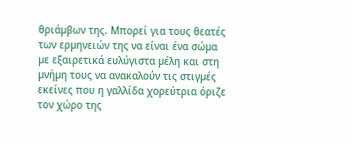θριάµβων της. Μπορεί για τους θεατές των ερµηνειών της να είναι ένα σώµα µε εξαιρετικά ευλύγιστα µέλη και στη µνήµη τους να ανακαλούν τις στιγµές εκείνες που η γαλλίδα χορεύτρια όριζε τον χώρο της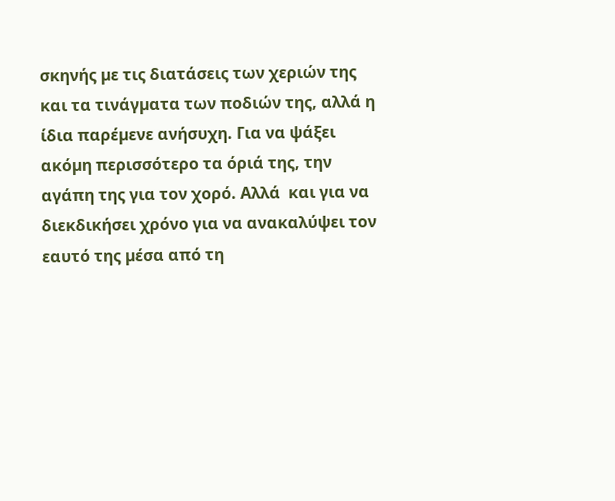σκηνής µε τις διατάσεις των χεριών της και τα τινάγµατα των ποδιών της, αλλά η ίδια παρέµενε ανήσυχη. Για να ψάξει ακόµη περισσότερο τα όριά της, την αγάπη της για τον χορό. Αλλά  και για να διεκδικήσει χρόνο για να ανακαλύψει τον εαυτό της µέσα από τη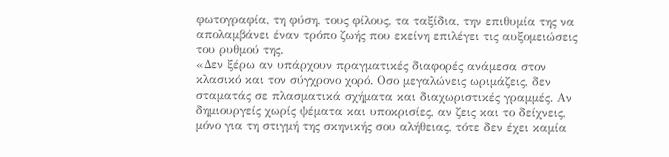φωτογραφία, τη φύση, τους φίλους, τα ταξίδια, την επιθυµία της να απολαµβάνει έναν τρόπο ζωής που εκείνη επιλέγει τις αυξοµειώσεις του ρυθµού της.
«Δεν ξέρω αν υπάρχουν πραγματικές διαφορές ανάμεσα στον κλασικό και τον σύγχρονο χορό. Οσο μεγαλώνεις ωριμάζεις, δεν σταματάς σε πλασματικά σχήματα και διαχωριστικές γραμμές. Αν δημιουργείς χωρίς ψέματα και υποκρισίες, αν ζεις και το δείχνεις, μόνο για τη στιγμή της σκηνικής σου αλήθειας, τότε δεν έχει καμία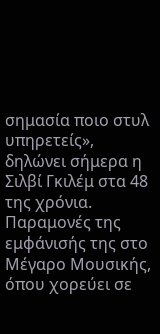σημασία ποιο στυλ υπηρετείς», δηλώνει σήμερα η Σιλβί Γκιλέμ στα 48 της χρόνια. Παραμονές της εμφάνισής της στο Μέγαρο Μουσικής, όπου χορεύει σε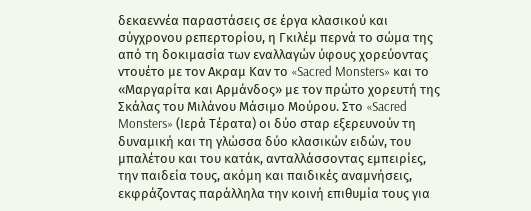δεκαεννέα παραστάσεις σε έργα κλασικού και σύγχρονου ρεπερτορίου, η Γκιλέμ περνά το σώμα της από τη δοκιμασία των εναλλαγών ύφους χορεύοντας ντουέτο με τον Ακραμ Καν το «Sacred Monsters» και το «Μαργαρίτα και Αρμάνδος» με τον πρώτο χορευτή της Σκάλας του Μιλάνου Μάσιμο Μούρου. Στο «Sacred Monsters» (Ιερά Τέρατα) οι δύο σταρ εξερευνούν τη δυναμική και τη γλώσσα δύο κλασικών ειδών, του μπαλέτου και του κατάκ, ανταλλάσσοντας εμπειρίες, την παιδεία τους, ακόμη και παιδικές αναμνήσεις, εκφράζοντας παράλληλα την κοινή επιθυμία τους για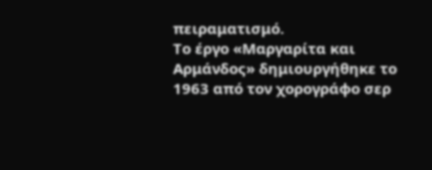πειραματισμό.
Το έργο «Μαργαρίτα και Αρμάνδος» δημιουργήθηκε το 1963 από τον χορογράφο σερ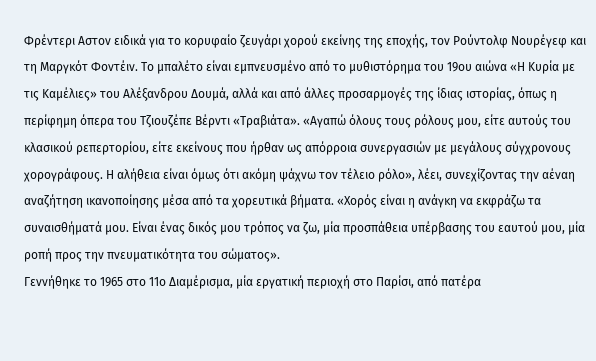Φρέντερι Αστον ειδικά για το κορυφαίο ζευγάρι χορού εκείνης της εποχής, τον Ρούντολφ Νουρέγεφ και τη Μαργκότ Φοντέιν. Το μπαλέτο είναι εμπνευσμένο από το μυθιστόρημα του 19ου αιώνα «Η Κυρία με τις Καμέλιες» του Αλέξανδρου Δουμά, αλλά και από άλλες προσαρμογές της ίδιας ιστορίας, όπως η περίφημη όπερα του Τζιουζέπε Βέρντι «Τραβιάτα». «Αγαπώ όλους τους ρόλους μου, είτε αυτούς του κλασικού ρεπερτορίου, είτε εκείνους που ήρθαν ως απόρροια συνεργασιών με μεγάλους σύγχρονους χορογράφους. Η αλήθεια είναι όμως ότι ακόμη ψάχνω τον τέλειο ρόλο», λέει, συνεχίζοντας την αέναη αναζήτηση ικανοποίησης μέσα από τα χορευτικά βήματα. «Χορός είναι η ανάγκη να εκφράζω τα συναισθήματά μου. Είναι ένας δικός μου τρόπος να ζω, μία προσπάθεια υπέρβασης του εαυτού μου, μία ροπή προς την πνευματικότητα του σώματος».
Γεννήθηκε το 1965 στο 11ο Διαμέρισμα, μία εργατική περιοχή στο Παρίσι, από πατέρα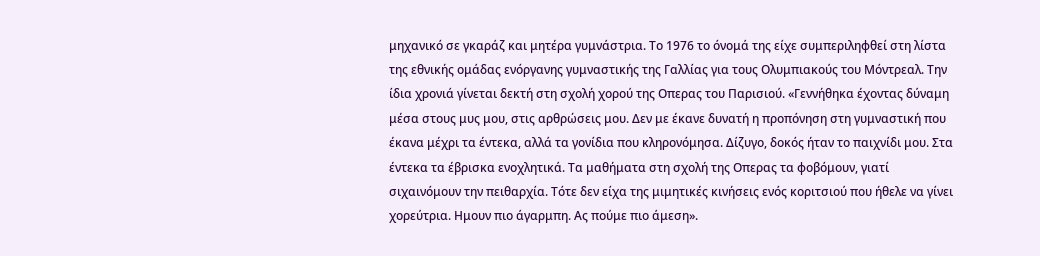μηχανικό σε γκαράζ και μητέρα γυμνάστρια. Το 1976 το όνομά της είχε συμπεριληφθεί στη λίστα της εθνικής ομάδας ενόργανης γυμναστικής της Γαλλίας για τους Ολυμπιακούς του Μόντρεαλ. Την ίδια χρονιά γίνεται δεκτή στη σχολή χορού της Οπερας του Παρισιού. «Γεννήθηκα έχοντας δύναμη μέσα στους μυς μου, στις αρθρώσεις μου. Δεν με έκανε δυνατή η προπόνηση στη γυμναστική που έκανα μέχρι τα έντεκα, αλλά τα γονίδια που κληρονόμησα. Δίζυγο, δοκός ήταν το παιχνίδι μου. Στα έντεκα τα έβρισκα ενοχλητικά. Τα μαθήματα στη σχολή της Οπερας τα φοβόμουν, γιατί σιχαινόμουν την πειθαρχία. Τότε δεν είχα της μιμητικές κινήσεις ενός κοριτσιού που ήθελε να γίνει χορεύτρια. Ημουν πιο άγαρμπη. Ας πούμε πιο άμεση».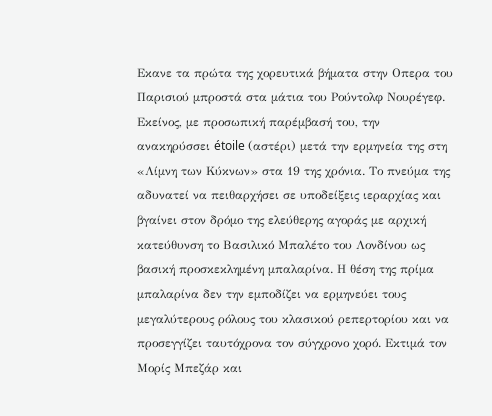Εκανε τα πρώτα της χορευτικά βήματα στην Οπερα του Παρισιού μπροστά στα μάτια του Ρούντολφ Νουρέγεφ. Εκείνος, με προσωπική παρέμβασή του, την ανακηρύσσει étoile (αστέρι) μετά την ερμηνεία της στη «Λίμνη των Κύκνων» στα 19 της χρόνια. Το πνεύμα της αδυνατεί να πειθαρχήσει σε υποδείξεις ιεραρχίας και βγαίνει στον δρόμο της ελεύθερης αγοράς με αρχική κατεύθυνση το Βασιλικό Μπαλέτο του Λονδίνου ως βασική προσκεκλημένη μπαλαρίνα. Η θέση της πρίμα μπαλαρίνα δεν την εμποδίζει να ερμηνεύει τους μεγαλύτερους ρόλους του κλασικού ρεπερτορίου και να προσεγγίζει ταυτόχρονα τον σύγχρονο χορό. Εκτιμά τον Μορίς Μπεζάρ και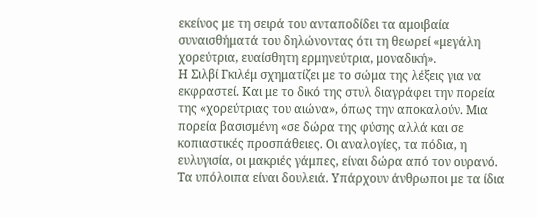εκείνος με τη σειρά του ανταποδίδει τα αμοιβαία συναισθήματά του δηλώνοντας ότι τη θεωρεί «μεγάλη χορεύτρια, ευαίσθητη ερμηνεύτρια, μοναδική».
Η Σιλβί Γκιλέμ σχηματίζει με το σώμα της λέξεις για να εκφραστεί. Και με το δικό της στυλ διαγράφει την πορεία της «χορεύτριας του αιώνα», όπως την αποκαλούν. Μια πορεία βασισμένη «σε δώρα της φύσης αλλά και σε κοπιαστικές προσπάθειες. Οι αναλογίες, τα πόδια, η ευλυγισία, οι μακριές γάμπες, είναι δώρα από τον ουρανό. Τα υπόλοιπα είναι δουλειά. Υπάρχουν άνθρωποι με τα ίδια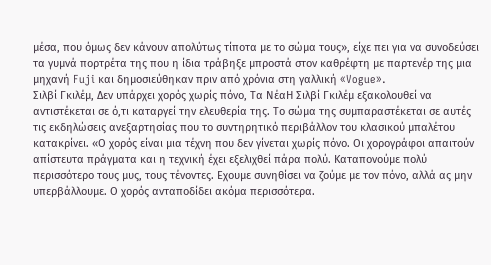μέσα, που όμως δεν κάνουν απολύτως τίποτα με το σώμα τους», είχε πει για να συνοδεύσει τα γυμνά πορτρέτα της που η ίδια τράβηξε μπροστά στον καθρέφτη με παρτενέρ της μια μηχανή Fuji και δημοσιεύθηκαν πριν από χρόνια στη γαλλική «Vogue».
Σιλβί Γκιλέμ, Δεν υπάρχει χορός χωρίς πόνο, Τα ΝέαΗ Σιλβί Γκιλέμ εξακολουθεί να αντιστέκεται σε ό,τι καταργεί την ελευθερία της. Το σώμα της συμπαραστέκεται σε αυτές τις εκδηλώσεις ανεξαρτησίας που το συντηρητικό περιβάλλον του κλασικού μπαλέτου κατακρίνει. «Ο χορός είναι μια τέχνη που δεν γίνεται χωρίς πόνο. Οι χορογράφοι απαιτούν απίστευτα πράγματα και η τεχνική έχει εξελιχθεί πάρα πολύ. Καταπονούμε πολύ περισσότερο τους μυς, τους τένοντες. Εχουμε συνηθίσει να ζούμε με τον πόνο, αλλά ας μην υπερβάλλουμε. Ο χορός ανταποδίδει ακόμα περισσότερα.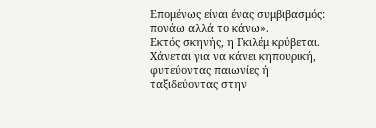Επομένως είναι ένας συμβιβασμός: πονάω αλλά το κάνω».
Εκτός σκηνής, η Γκιλέμ κρύβεται. Χάνεται για να κάνει κηπουρική, φυτεύοντας παιωνίες ή ταξιδεύοντας στην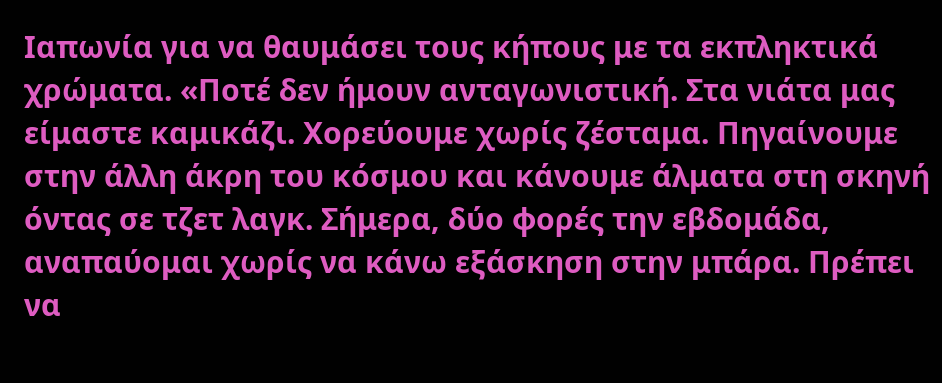Ιαπωνία για να θαυμάσει τους κήπους με τα εκπληκτικά χρώματα. «Ποτέ δεν ήμουν ανταγωνιστική. Στα νιάτα μας είμαστε καμικάζι. Χορεύουμε χωρίς ζέσταμα. Πηγαίνουμε στην άλλη άκρη του κόσμου και κάνουμε άλματα στη σκηνή όντας σε τζετ λαγκ. Σήμερα, δύο φορές την εβδομάδα, αναπαύομαι χωρίς να κάνω εξάσκηση στην μπάρα. Πρέπει να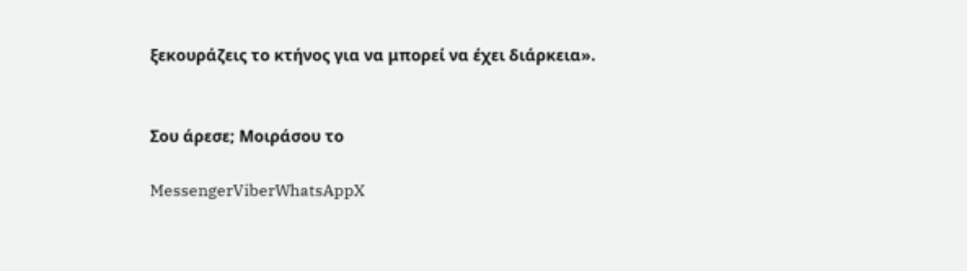ξεκουράζεις το κτήνος για να μπορεί να έχει διάρκεια».


Σου άρεσε; Μοιράσου το

MessengerViberWhatsAppX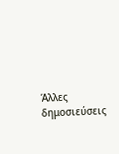Άλλες δημοσιεύσεις